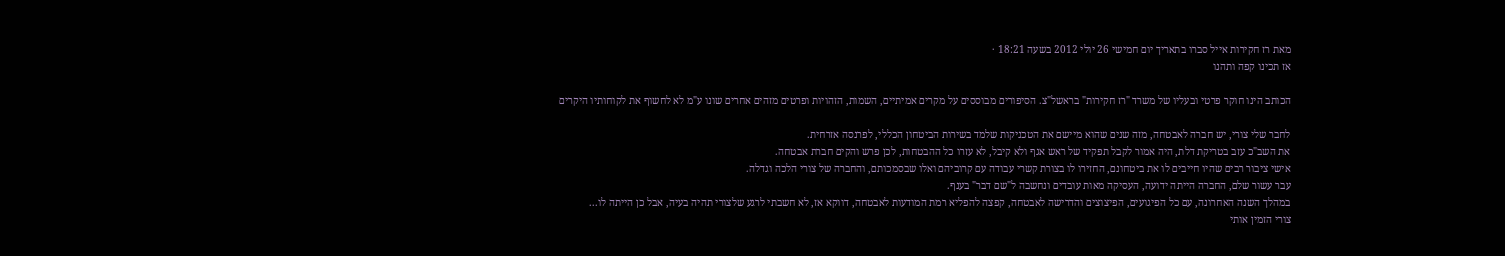מאת רז חקירות אייל סברו בתאריך יום חמישי 26 יולי 2012 בשעה 18:21 ·
אז תכינו קפה ותהנו

הכותב הינו חוקר פרטי ובעליו של משרד "רז חקירות" בראשל"צ. הסיפורים מבוססים על מקרים אמיתיים, השמות, הזהויות ופרטים מזהים אחרים שונו ע"מ לא לחשוף את לקוחותיו היקרים

לחבר שלי צורי, יש חברה לאבטחה, מזה שנים שהוא מיישם את הטכניקות שלמד בשירות הביטחון הכללי, לפרנסה אזרחית.
את השב"כ עזב בטריקת דלת, היה אמור לקבל תפקיד של ראש אגף ולא קיבל, לא עזרו כל ההבטחות, לכן פרש והקים חברת אבטחה.
אישי ציבור רבים שהיו חייבים לו את ביטחונם, החזירו לו בצורת קשרי עבודה עם קרוביהם ואלו שבסמכותם, והחברה של צורי הלכה וגדלה.
עבר עשור שלם, החברה הייתה ידועה, העסיקה מאות עובדים ונחשבה ל"שם דבר" בענף.
במהלך השנה האחרונה, עם כל הפיגועים, הפיצוצים והדרישה לאבטחה, קפצה להפליא רמת המודעות לאבטחה, דווקא אז, לא חשבתי לרגע שלצורי תהיה בעיה, אבל כן הייתה לו...
צורי הזמין אותי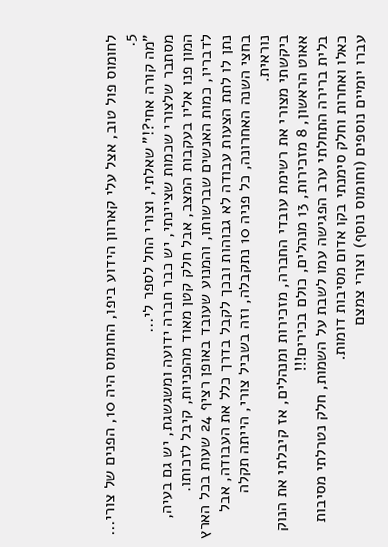לחומוס פול טוב, אצל עלי קארוון הידוע ביפו, החומוס היה 10, הפנים של צורי... 5.
"מה קורה אחי?!" שאלתי, וצורי החל לספר לי...
מסתבר שלצורי שכמות שציינתי, יש כבר חברה ידועה ומשגשגת, יש גם בעיה, המון פנו אליו בעקבות המצב, אבל חלק קטן מאוד מהפניות, קיבל לזכותו.
לדבריו, כמות האנשים שברשותו, והמנוע שעובד באופן רציף 24 שעות בכל הארץ נתן לו לתת הצעות עבודה לא גבוהות ובכך לקבל בדרך כלל את העבודה, אבל בחצי השנה האחרונה, כל פניה 10 נתקבלה, וזה בשביל צורי, הייתה תקלה נוראית.
ביקשתי מצורי את רשימת עובדי החברה, מזכירות ומנהלים, אז קיבלתי את הנוק אאוט הראשון, 8 מזכירות, 13 מנהלים, כולם בכירים!!!
בלית ברירה התחלתי ערב הפגישה עמו לשבת על השמות, חלק נטרלתי מסיבות כאלו ואחרות וחלק סימנתי בקו אדום מסיבות דומות.
עברו יומיים נוספים (וחומוס נוסף) וצורי צמצם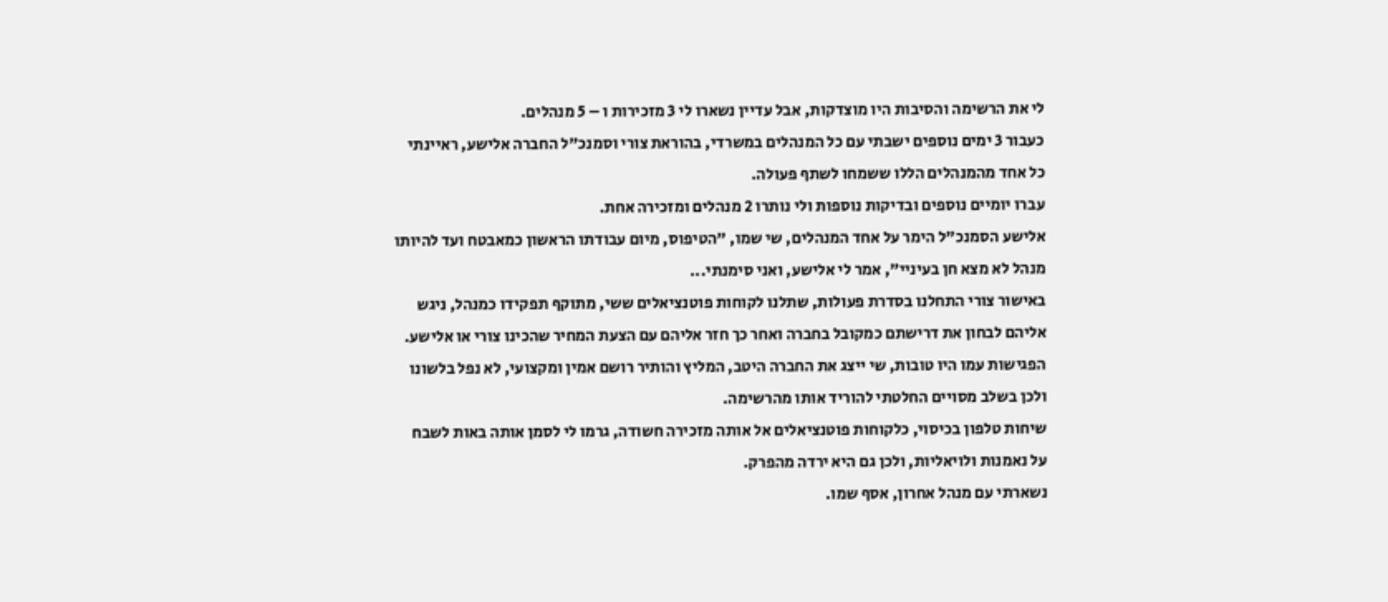לי את הרשימה והסיבות היו מוצדקות, אבל עדיין נשארו לי 3 מזכירות ו – 5 מנהלים.
כעבור 3 ימים נוספים ישבתי עם כל המנהלים במשרדי, בהוראת צורי וסמנכ"ל החברה אלישע, ראיינתי כל אחד מהמנהלים הללו ששמחו לשתף פעולה.
עברו יומיים נוספים ובדיקות נוספות ולי נותרו 2 מנהלים ומזכירה אחת.
אלישע הסמנכ"ל הימר על אחד המנהלים, שי שמו, "הטיפוס, מיום עבודתו הראשון כמאבטח ועד להיותו מנהל לא מצא חן בעיניי", אמר לי אלישע, ואני סימנתי...
באישור צורי התחלנו בסדרת פעולות, שתלנו לקוחות פוטנציאלים ששי, מתוקף תפקידו כמנהל, ניגש אליהם לבחון את דרישתם כמקובל בחברה ואחר כך חזר אליהם עם הצעת המחיר שהכינו צורי או אלישע.
הפגישות עמו היו טובות, שי ייצג את החברה היטב, המליץ והותיר רושם אמין ומקצועי, לא נפל בלשונו ולכן בשלב מסויים החלטתי להוריד אותו מהרשימה.
שיחות טלפון בכיסוי, כלקוחות פוטנציאלים אל אותה מזכירה חשודה, גרמו לי לסמן אותה באות לשבח על נאמנות ולויאליות, ולכן גם היא ירדה מהפרק.
נשארתי עם מנהל אחרון, אסף שמו.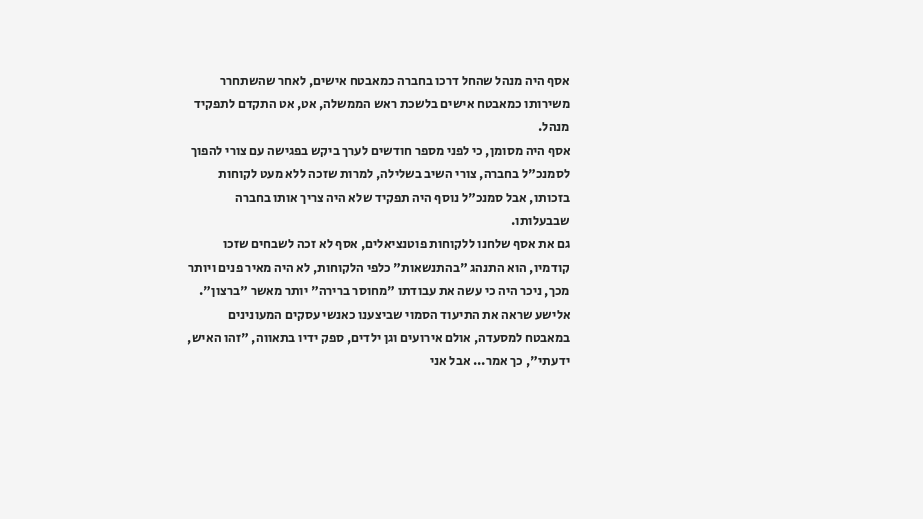אסף היה מנהל שהחל דרכו בחברה כמאבטח אישים, לאחר שהשתחרר משירותו כמאבטח אישים בלשכת ראש הממשלה, אט, אט התקדם לתפקיד מנהל.
אסף היה מסומן, כי לפני מספר חודשים לערך ביקש בפגישה עם צורי להפוך לסמנכ"ל בחברה, צורי השיב בשלילה, למרות שזכה ללא מעט לקוחות בזכותו, אבל סמנכ"ל נוסף היה תפקיד שלא היה צריך אותו בחברה שבבעלותו.
גם את אסף שלחנו ללקוחות פוטנציאלים, אסף לא זכה לשבחים שזכו קודמיו, הוא התנהג "בהתנשאות" כלפי הלקוחות, לא היה מאיר פנים ויותר מכך, ניכר היה כי עשה את עבודתו "מחוסר ברירה" יותר מאשר "ברצון".
אלישע שראה את התיעוד הסמוי שביצענו כאנשי עסקים המעונינים במאבטח למסעדה, אולם אירועים וגן ילדים, ספק ידיו בתאווה, "זהו האיש, ידעתי", כך אמר... אבל אני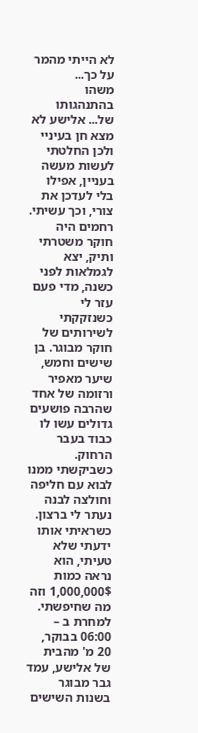לא הייתי מהמר על כך...
משהו בהתנהגותו של... אלישע לא מצא חן בעיניי ולכן החלטתי לעשות מעשה בעניין, אפילו בלי לעדכן את צורי, וכך עשיתי.
רחמים היה חוקר משטרתי ותיק, יצא לגמלאות לפני כשנה, מדי פעם עזר לי כשנזקקתי לשירותים של חוקר מבוגר. בן שישים וחמש, שיער מאפיר ורזומה של אחד שהרבה פושעים גדולים עשו לו כבוד בעבר הרחוק.
כשביקשתי ממנו לבוא עם חליפה וחולצה לבנה נעתר לי ברצון.
כשראיתי אותו ידעתי שלא טעיתי, הוא נראה כמות 1,000,000$ וזה מה שחיפשתי.
למחרת ב – 06:00 בבוקר, 20 מ' מהבית של אלישע, עמד גבר מבוגר בשנות השישים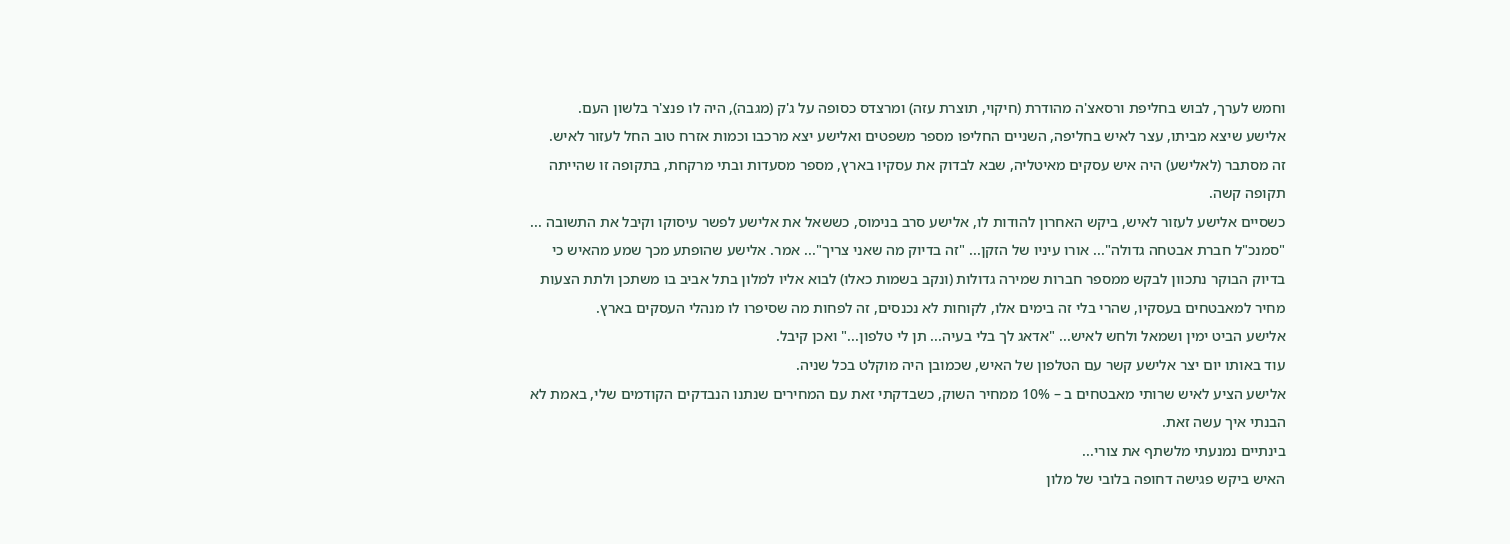וחמש לערך, לבוש בחליפת ורסאצ'ה מהודרת (חיקוי, תוצרת עזה) ומרצדס כסופה על ג'ק (מגבה), היה לו פנצ'ר בלשון העם.
אלישע שיצא מביתו, עצר לאיש בחליפה, השניים החליפו מספר משפטים ואלישע יצא מרכבו וכמות אזרח טוב החל לעזור לאיש.
זה מסתבר (לאלישע) היה איש עסקים מאיטליה, שבא לבדוק את עסקיו בארץ, מספר מסעדות ובתי מרקחת, בתקופה זו שהייתה תקופה קשה.
כשסיים אלישע לעזור לאיש, ביקש האחרון להודות לו, אלישע סרב בנימוס, כששאל את אלישע לפשר עיסוקו וקיבל את התשובה ... "סמנכ"ל חברת אבטחה גדולה"... אורו עיניו של הזקן... "זה בדיוק מה שאני צריך"... אמר. אלישע שהופתע מכך שמע מהאיש כי בדיוק הבוקר נתכוון לבקש ממספר חברות שמירה גדולות (ונקב בשמות כאלו) לבוא אליו למלון בתל אביב בו משתכן ולתת הצעות מחיר למאבטחים בעסקיו, שהרי בלי זה בימים אלו, לקוחות לא נכנסים, זה לפחות מה שסיפרו לו מנהלי העסקים בארץ.
אלישע הביט ימין ושמאל ולחש לאיש... "אדאג לך בלי בעיה... תן לי טלפון..." ואכן קיבל.
עוד באותו יום יצר אלישע קשר עם הטלפון של האיש, שכמובן היה מוקלט בכל שניה.
אלישע הציע לאיש שרותי מאבטחים ב – 10% ממחיר השוק, כשבדקתי זאת עם המחירים שנתנו הנבדקים הקודמים שלי, באמת לא הבנתי איך עשה זאת.
בינתיים נמנעתי מלשתף את צורי...
האיש ביקש פגישה דחופה בלובי של מלון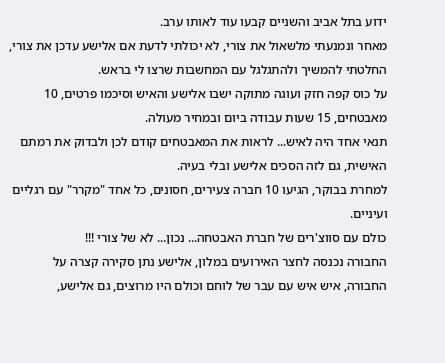ידוע בתל אביב והשניים קבעו עוד לאותו ערב.
מאחר ונמנעתי מלשאול את צורי, לא יכולתי לדעת אם אלישע עדכן את צורי, החלטתי להמשיך ולהתגלגל עם המחשבות שרצו לי בראש.
על כוס קפה חזק ועוגה מתוקה ישבו אלישע והאיש וסיכמו פרטים, 10 מאבטחים, 15 שעות עבודה ביום ובמחיר מעולה.
תנאי אחד היה לאיש... לראות את המאבטחים קודם לכן ולבדוק את רמתם האישית, גם לזה הסכים אלישע ובלי בעיה.
למחרת בבוקר, הגיעו 10 חברה צעירים, חסונים, כל אחד "מקרר" עם רגליים ועיניים.
כולם עם סווצ'רים של חברת האבטחה... נכון... לא של צורי !!!
החבורה נכנסה לחצר האירועים במלון, אלישע נתן סקירה קצרה על החבורה, איש איש עם עבר של לוחם וכולם היו מרוצים, גם אלישע,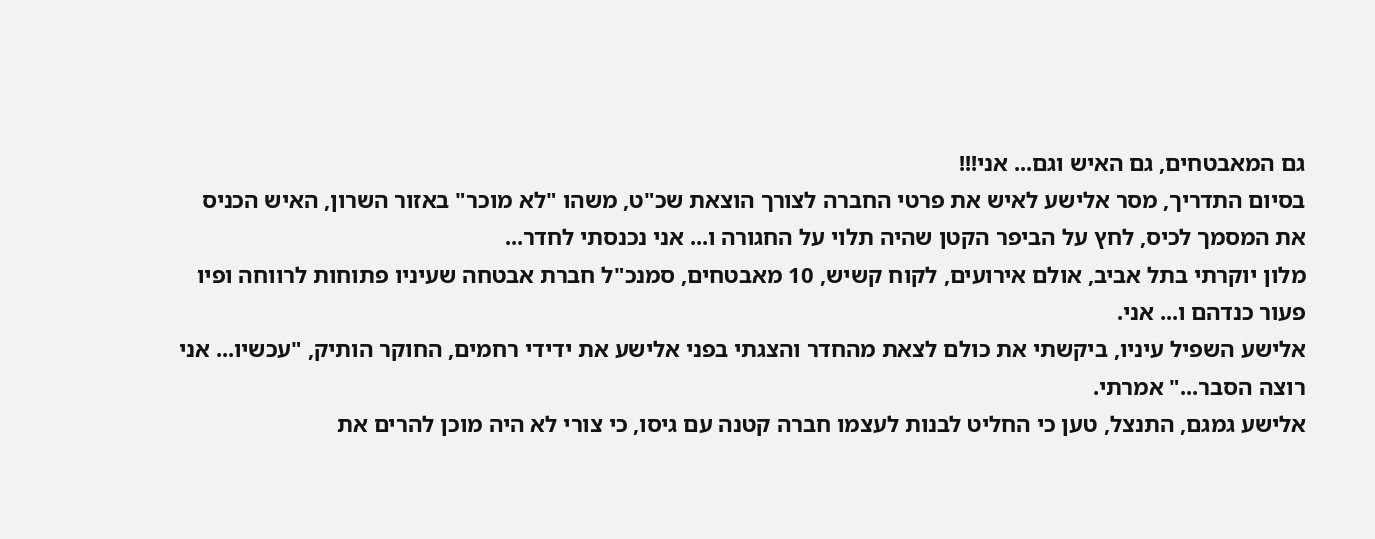גם המאבטחים, גם האיש וגם... אני!!!
בסיום התדריך, מסר אלישע לאיש את פרטי החברה לצורך הוצאת שכ"ט, משהו "לא מוכר" באזור השרון, האיש הכניס את המסמך לכיס, לחץ על הביפר הקטן שהיה תלוי על החגורה ו... אני נכנסתי לחדר...
מלון יוקרתי בתל אביב, אולם אירועים, לקוח קשיש, 10 מאבטחים, סמנכ"ל חברת אבטחה שעיניו פתוחות לרווחה ופיו פעור כנדהם ו... אני.
אלישע השפיל עיניו, ביקשתי את כולם לצאת מהחדר והצגתי בפני אלישע את ידידי רחמים, החוקר הותיק, "עכשיו... אני רוצה הסבר..." אמרתי.
אלישע גמגם, התנצל, טען כי החליט לבנות לעצמו חברה קטנה עם גיסו, כי צורי לא היה מוכן להרים את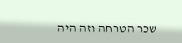שכר הטרחה וזה היה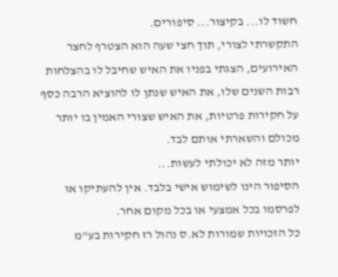חשוד לו... בקיצור... סיפורים.
התקשרתי לצורי, תוך חצי שעה הוא הצטרף לחצר האירועים, הצגתי בפניו את האיש שחיבל לו בהצלחות רבות השנים שלו, את האיש שנתן לו להוציא הרבה כסף על חקירות פרטיות, את האיש שצורי האמין בו יותר מכולם והשארתי אותם לבד.
יותר מזה לא יכולתי לעשות...
הסיפור הינו לשימוש אישי בלבד. אין להעתיקו או לפרסמו בכל אמצעי או בכל מקום אחר.
כל הזכויות שמורות לא.ס נהול רז חקירות בע"מ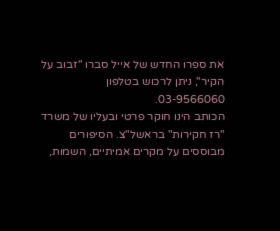את ספרו החדש של אייל סברו "זבוב על הקיר", ניתן לרכוש בטלפון
03-9566060.
הכותב הינו חוקר פרטי ובעליו של משרד "רז חקירות" בראשל"צ. הסיפורים מבוססים על מקרים אמיתיים, השמות,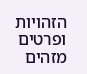הזהויות ופרטים מזהים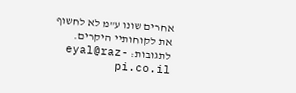אחרים שונו ע"מ לא לחשוף את לקוחותיי היקרים.
לתגובות: eyal@raz-pi.co.il